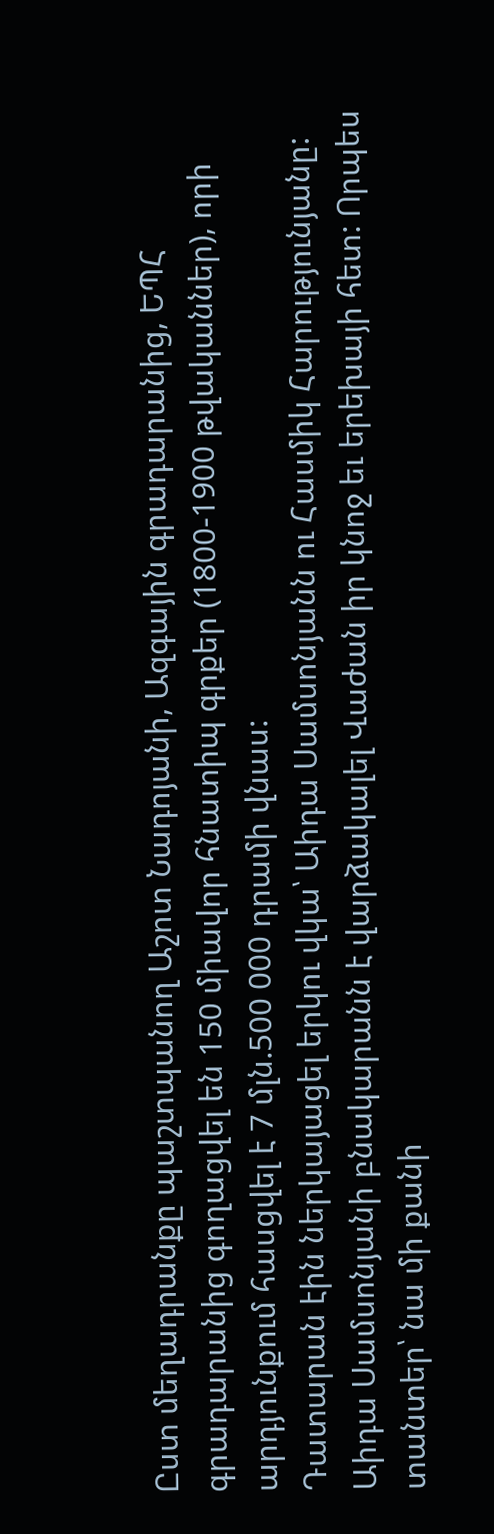Ըստ մեղադրանքը պաշտպանող Աշոտ Նադոյանի, Ազգային գրադարանից, ԵՊՀ գրադարանից գողացվել են 150 միավոր հնատիպ գրքեր (1800-1900 թվականներ), որի արդյունքում հասցվել է 7 մլն.500 000 դրամի վնաս:
Դատարան էին ներկայացել երկու վկա՝ Աիդա Սամսոնյանն ու Հասմիկ Հարությունյանը:
Աիդա Սամսոնյանի բնակարանն է վարձակալել Վաժան իր կնոջ եւ երեխայի հետ: Որպես տանտեր՝ նա մի քանի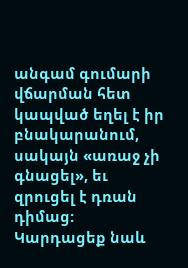անգամ գումարի վճարման հետ կապված եղել է իր բնակարանում, սակայն «առաջ չի գնացել», եւ զրուցել է դռան դիմաց:
Կարդացեք նաև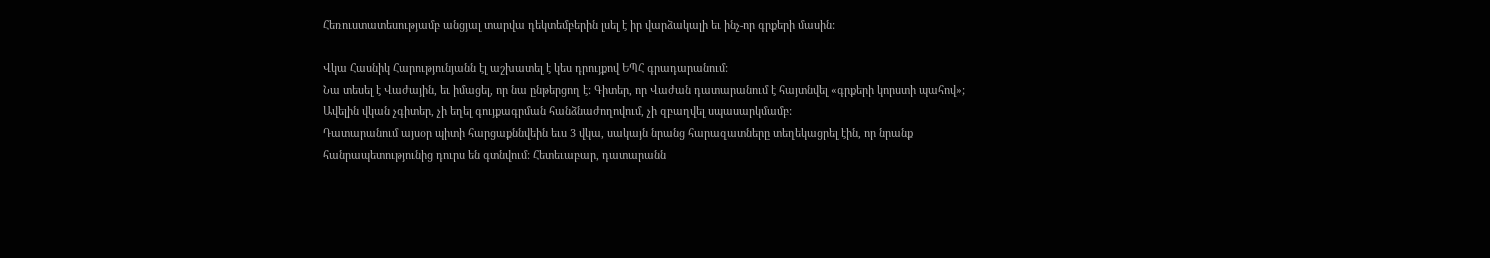Հեռուստատեսությամբ անցյալ տարվա դեկտեմբերին լսել է իր վարձակալի եւ ինչ-որ գրքերի մասին:

Վկա Հասնիկ Հարությունյանն էլ աշխատել է կես դրույքով ԵՊՀ գրադարանում:
Նա տեսել է Վաժային, եւ իմացել, որ նա ընթերցող է: Գիտեր, որ Վաժան դատարանում է հայտնվել «գրքերի կորստի պահով»;
Ավելին վկան չգիտեր, չի եղել գույքագրման հանձնաժողովում, չի զբաղվել սպասարկմամբ:
Դատարանում այսօր պիտի հարցաքննվեին եւս 3 վկա, սակայն նրանց հարազատները տեղեկացրել էին, որ նրանք հանրապետությունից դուրս են գտնվում: Հետեւաբար, դատարանն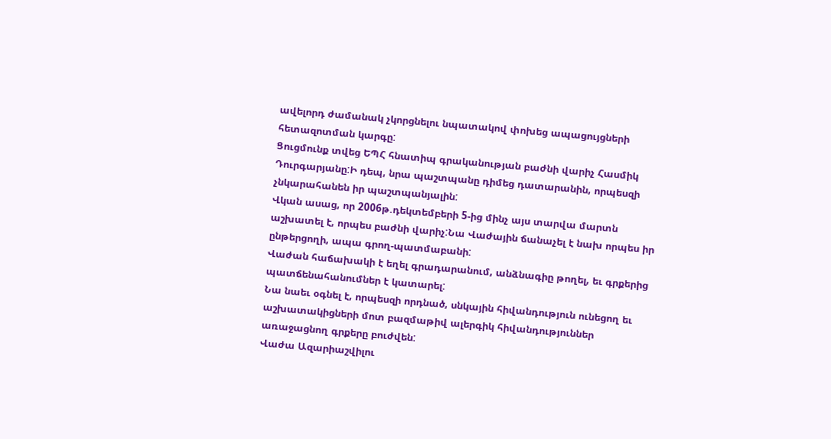ավելորդ ժամանակ չկորցնելու նպատակով փոխեց ապացույցների հետազոտման կարգը:
Ցուցմունք տվեց ԵՊՀ հնատիպ գրականության բաժնի վարիչ Հասմիկ Դուրգարյանը:Ի դեպ, նրա պաշտպանը դիմեց դատարանին, որպեսզի չնկարահանեն իր պաշտպանյալին:
Վկան ասաց, որ 2006թ.դեկտեմբերի 5-ից մինչ այս տարվա մարտն աշխատել է, որպես բաժնի վարիչ:Նա Վաժային ճանաչել է նախ որպես իր ընթերցողի, ապա գրող-պատմաբանի:
Վաժան հաճախակի է եղել գրադարանում, անձնագիը թողել, եւ գրքերից պատճենահանումներ է կատարել:
Նա նաեւ օգնել է, որպեսզի որդնած, սնկային հիվանդություն ունեցող եւ աշխատակիցների մոտ բազմաթիվ ալերգիկ հիվանդություններ առաջացնող գրքերը բուժվեն:
Վաժա Ազարիաշվիլու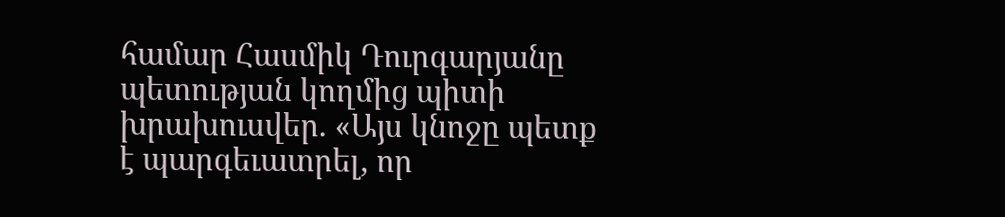համար Հասմիկ Դուրգարյանը պետության կողմից պիտի խրախուսվեր. «Այս կնոջը պետք է պարգեւատրել, որ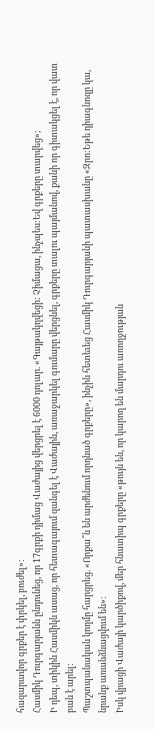հազարավոր գրքեր է փրկել, բուժել»:
Հասմիկ Դուրգարյանն ընդունեց, որ 17գրքի դիմաց Վաժայից վերցրել է 6000 դոլար. «Գայթակղվեցի: Չիմացա, ինչպես:Եվ գրքերը տարվեց»;
Ի դեպ, տիկին Հասմիկն ասաց, որ հետագայում զանգել է Վաժային, առաջարկել գումարը վերցնել, գրքերը տալու պայմանով, քանի որ գիտակցել է, որ վատ բան է արել:
Պաշտպանական կողմը հարցրեց. «Որքա՞ն են արժենում որդնած գրքերը», ինչին հետեւեց Հասմիկ Դուրգարյանի պատասխանը «Զրո:Եթե դիագնոզը կա, նրանք առանձնացվում են»:
Իսկ վրացի Վաժայի կարծիքով, մեր հնատիպ գրքերը «թույն են, որ կարող են մարդու առողջության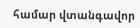համար վտանգավոր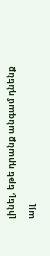լինել, եթե դրանք անգամ դնենք այլ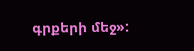գրքերի մեջ»: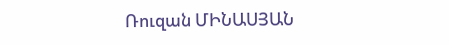Ռուզան ՄԻՆԱՍՅԱՆ